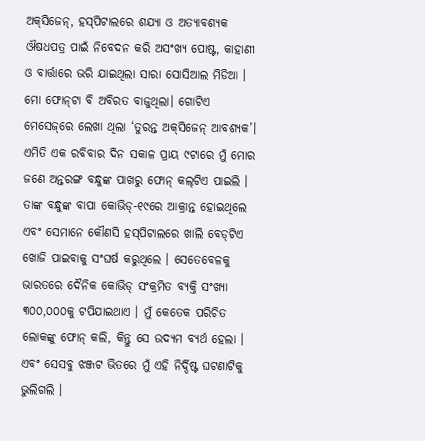ଅକ୍‌ସିଜେନ୍‌, ହସ୍‌ପିଟାଲରେ ଶଯ୍ୟା ଓ ଅତ୍ୟାବଶ୍ୟକ ଔଷଧପତ୍ର ପାଇଁ ନିବେଦନ କରି ଅସଂଖ୍ୟ ପୋଷ୍ଟ, କାହାଣୀ ଓ ବାର୍ତ୍ତାରେ ଭରି ଯାଇଥିଲା ସାରା ସୋସିଆଲ ମିଡିଆ । ମୋ ଫୋନ୍‌ଟା ବି ଅବିରତ ବାଜୁଥିଲା। ଗୋଟିଏ ମେସେଜ୍‌ରେ ଲେଖା ଥିଲା ‘ତୁରନ୍ତ ଅକ୍‌ସିଜେନ୍‌ ଆବଶ୍ୟକ’। ଏମିତି ଏକ ରବିବାର ଦିନ ସକାଳ ପ୍ରାୟ ୯ଟାରେ ମୁଁ ମୋର ଜଣେ ଅନ୍ତରଙ୍ଗ ବନ୍ଧୁଙ୍କ ପାଖରୁ ଫୋନ୍‌ କଲ୍‌ଟିଏ ପାଇଲି । ତାଙ୍କ ବନ୍ଧୁଙ୍କ ବାପା କୋଭିଡ୍‌-୧୯ରେ ଆକ୍ରାନ୍ତ ହୋଇଥିଲେ ଏବଂ ସେମାନେ କୌଣସି ହସ୍‌ପିଟାଲରେ ଖାଲି ବେଡ୍‌ଟିଏ ଖୋଜି ପାଇବାକୁ ସଂଘର୍ଷ କରୁଥିଲେ । ସେତେବେଳକୁ ଭାରତରେ ଦୈନିକ କୋଭିଡ୍‌ ସଂକ୍ରମିତ ବ୍ୟକ୍ତି ସଂଖ୍ୟା ୩୦୦,୦୦୦କୁ ଟପିଯାଇଥାଏ । ମୁଁ କେତେକ ପରିଚିତ ଲୋକଙ୍କୁ ଫୋନ୍‌ କଲି, କିନ୍ତୁ ସେ ଉଦ୍ୟମ ବ୍ୟର୍ଥ ହେଲା । ଏବଂ ସେସବୁ ଝଞ୍ଜଟ ଭିତରେ ମୁଁ ଏହି ନିର୍ଦ୍ଦିଷ୍ଟ ଘଟଣାଟିକୁ ଭୁଲିଗଲି ।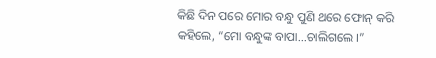କିଛି ଦିନ ପରେ ମୋର ବନ୍ଧୁ ପୁଣି ଥରେ ଫୋନ୍‌ କରି କହିଲେ, “ମୋ ବନ୍ଧୁଙ୍କ ବାପା...ଚାଲିଗଲେ ।”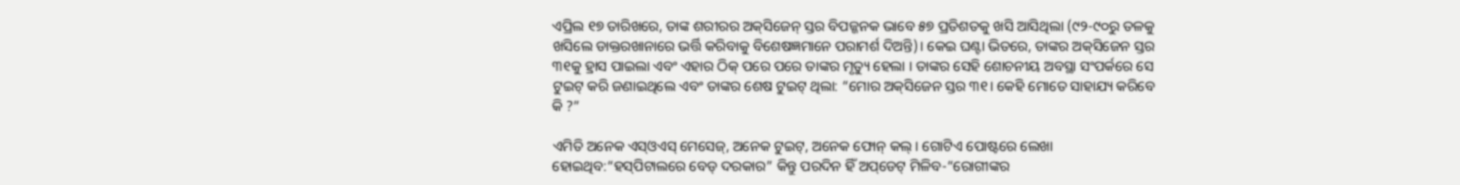ଏପ୍ରିଲ ୧୭ ତାରିଖରେ, ତାଙ୍କ ଶରୀରର ଅକ୍‌ସିଜେନ୍‌ ସ୍ତର ବିପଜ୍ଜନକ ଭାବେ ୫୭ ପ୍ରତିଶତକୁ ଖସି ଆସିଥିଲା (୯୨-୯୦ରୁ ତଳକୁ ଖସିଲେ ଡାକ୍ତରଖାନାରେ ଭର୍ତ୍ତି କରିବାକୁ ବିଶେଷଜ୍ଞମାନେ ପରାମର୍ଶ ଦିଅନ୍ତି)। କେଇ ଘଣ୍ଟା ଭିତରେ, ତାଙ୍କର ଅକ୍‌ସିଜେନ ସ୍ତର ୩୧କୁ ହ୍ରାସ ପାଇଲା ଏବଂ ଏହାର ଠିକ୍‌ ପରେ ପରେ ତାଙ୍କର ମୃତ୍ୟୁ ହେଲା । ତାଙ୍କର ସେହି ଶୋଚନୀୟ ଅବସ୍ଥା ସଂପର୍କରେ ସେ ଟୁଇଟ୍‌ କରି ଜଣାଇଥିଲେ ଏବଂ ତାଙ୍କର ଶେଷ ଟୁଇଟ୍‌ ଥିଲା: “ମୋର ଅକ୍‌ସିଜେନ ସ୍ତର ୩୧। କେହି ମୋତେ ସାହାଯ୍ୟ କରିବେ କି ?”

ଏମିତି ଅନେକ ଏସ୍‌ଓଏସ୍‌ ମେସେଜ୍‌, ଅନେକ ଟୁଇଟ୍‌, ଅନେକ ଫୋନ୍‌ କଲ୍‌ । ଗୋଟିଏ ପୋଷ୍ଟରେ ଲେଖା ହୋଇଥିବ:“ହସ୍‌ପିଟାଲରେ ବେଡ୍‌ ଦରକାର” କିନ୍ତୁ ପରଦିନ ହିଁ ଅପ୍‌ଡେଟ୍‌ ମିଳିବ-“ରୋଗୀଙ୍କର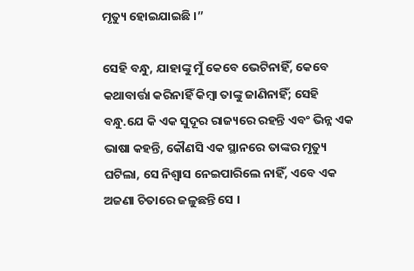ମୃତ୍ୟୁ ହୋଇଯାଇଛି ।”

ସେହି ବନ୍ଧୁ, ଯାହାଙ୍କୁ ମୁଁ କେବେ ଭେଟିନାହିଁ, କେବେ କଥାବାର୍ତ୍ତା କରିନାହିଁ କିମ୍ବା ତାଙ୍କୁ ଜାଣିନାହିଁ; ସେହି ବନ୍ଧୁ.ଯେ କି ଏକ ସୁଦୂର ରାଜ୍ୟରେ ରହନ୍ତି ଏବଂ ଭିନ୍ନ ଏକ ଭାଷା କହନ୍ତି, କୌଣସି ଏକ ସ୍ଥାନରେ ତାଙ୍କର ମୃତ୍ୟୁ ଘଟିଲା, ସେ ନିଶ୍ୱାସ ନେଇପାରିଲେ ନାହିଁ, ଏବେ ଏକ ଅଜଣା ଚିତାରେ ଜଳୁଛନ୍ତି ସେ ।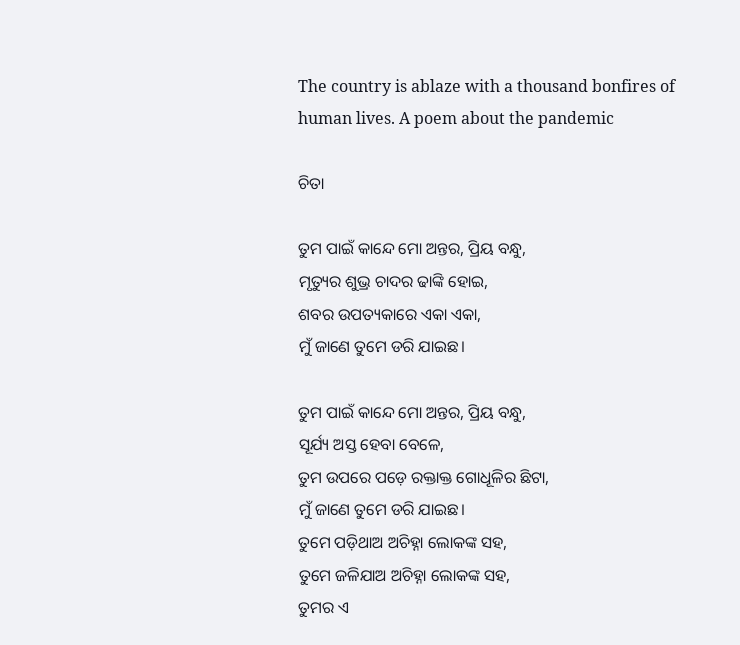The country is ablaze with a thousand bonfires of human lives. A poem about the pandemic

ଚିତା

ତୁମ ପାଇଁ କାନ୍ଦେ ମୋ ଅନ୍ତର, ପ୍ରିୟ ବନ୍ଧୁ,
ମୃତ୍ୟୁର ଶୁଭ୍ର ଚାଦର ଢାଙ୍କି ହୋଇ,
ଶବର ଉପତ୍ୟକାରେ ଏକା ଏକା,
ମୁଁ ଜାଣେ ତୁମେ ଡରି ଯାଇଛ।

ତୁମ ପାଇଁ କାନ୍ଦେ ମୋ ଅନ୍ତର, ପ୍ରିୟ ବନ୍ଧୁ,
ସୂର୍ଯ୍ୟ ଅସ୍ତ ହେବା ବେଳେ,
ତୁମ ଉପରେ ପଡ଼େ ରକ୍ତାକ୍ତ ଗୋଧୂଳିର ଛିଟା,
ମୁଁ ଜାଣେ ତୁମେ ଡରି ଯାଇଛ।
ତୁମେ ପଡ଼ିଥାଅ ଅଚିହ୍ନା ଲୋକଙ୍କ ସହ,
ତୁମେ ଜଳିଯାଅ ଅଚିହ୍ନା ଲୋକଙ୍କ ସହ,
ତୁମର ଏ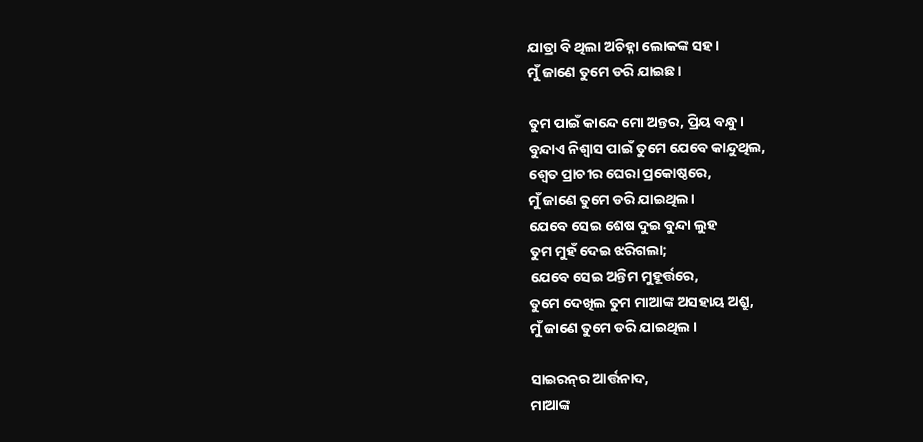ଯାତ୍ରା ବି ଥିଲା ଅଚିହ୍ନା ଲୋକଙ୍କ ସହ।
ମୁଁ ଜାଣେ ତୁମେ ଡରି ଯାଇଛ।

ତୁମ ପାଇଁ କାନ୍ଦେ ମୋ ଅନ୍ତର, ପ୍ରିୟ ବନ୍ଧୁ।
ବୁନ୍ଦାଏ ନିଶ୍ୱାସ ପାଇଁ ତୁମେ ଯେବେ କାନ୍ଦୁଥିଲ,
ଶ୍ୱେତ ପ୍ରାଚୀର ଘେରା ପ୍ରକୋଷ୍ଠରେ,
ମୁଁ ଜାଣେ ତୁମେ ଡରି ଯାଇଥିଲ।
ଯେବେ ସେଇ ଶେଷ ଦୁଇ ବୁନ୍ଦା ଲୁହ
ତୁମ ମୁହଁ ଦେଇ ଝରିଗଲା;
ଯେବେ ସେଇ ଅନ୍ତିମ ମୁହୂର୍ତ୍ତରେ,
ତୁମେ ଦେଖିଲ ତୁମ ମାଆଙ୍କ ଅସହାୟ ଅଶ୍ରୁ,
ମୁଁ ଜାଣେ ତୁମେ ଡରି ଯାଇଥିଲ ।

ସାଇରନ୍‌ର ଆର୍ତ୍ତନାଦ,
ମାଆଙ୍କ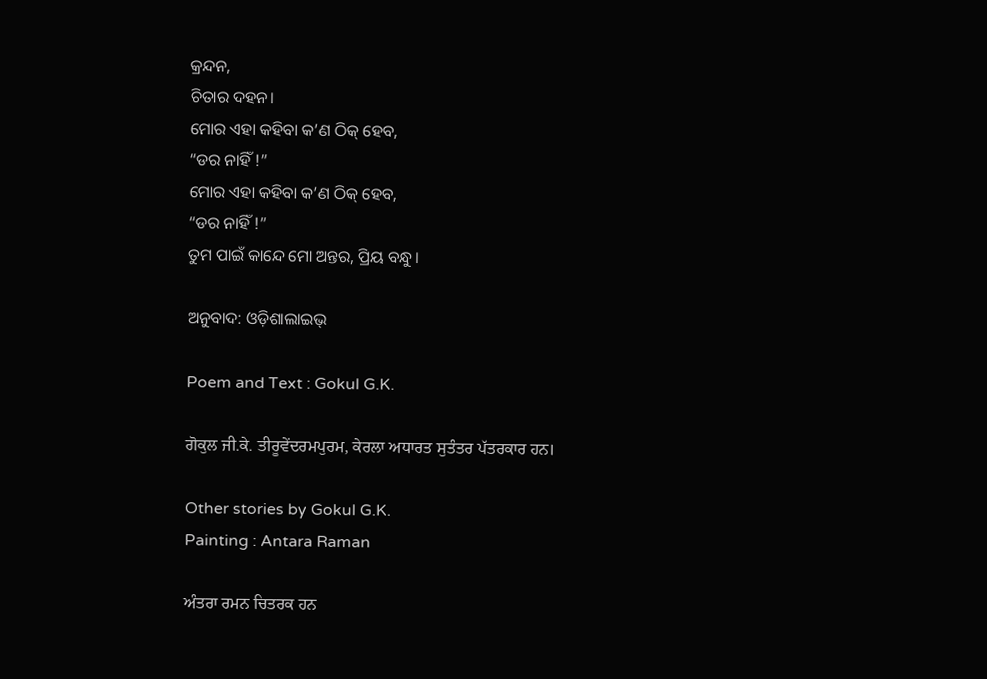କ୍ରନ୍ଦନ,
ଚିତାର ଦହନ।
ମୋର ଏହା କହିବା କ’ଣ ଠିକ୍‌ ହେବ,
“ଡର ନାହିଁ !”
ମୋର ଏହା କହିବା କ’ଣ ଠିକ୍‌ ହେବ,
“ଡର ନାହିଁ !”
ତୁମ ପାଇଁ କାନ୍ଦେ ମୋ ଅନ୍ତର, ପ୍ରିୟ ବନ୍ଧୁ।

ଅନୁବାଦ: ଓଡ଼ିଶାଲାଇଭ୍‍

Poem and Text : Gokul G.K.

ਗੋਕੁਲ ਜੀ.ਕੇ. ਤੀਰੂਵੇਂਦਰਮਪੁਰਮ, ਕੇਰਲਾ ਅਧਾਰਤ ਸੁਤੰਤਰ ਪੱਤਰਕਾਰ ਹਨ।

Other stories by Gokul G.K.
Painting : Antara Raman

ਅੰਤਰਾ ਰਮਨ ਚਿਤਰਕ ਹਨ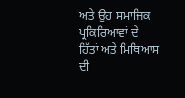ਅਤੇ ਉਹ ਸਮਾਜਿਕ ਪ੍ਰਕਿਰਿਆਵਾਂ ਦੇ ਹਿੱਤਾਂ ਅਤੇ ਮਿਥਿਆਸ ਦੀ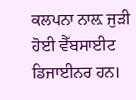ਕਲਪਨਾ ਨਾਲ਼ ਜੁੜੀ ਹੋਈ ਵੈੱਬਸਾਈਟ ਡਿਜਾਈਨਰ ਹਨ।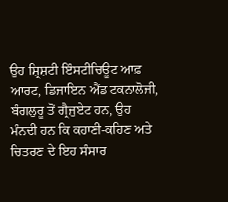ਉਹ ਸ਼੍ਰਿਸ਼ਟੀ ਇੰਸਟੀਚਿਊਟ ਆਫ਼ ਆਰਟ, ਡਿਜਾਇਨ ਐਂਡ ਟਕਨਾਲੋਜੀ, ਬੰਗਲੁਰੂ ਤੋਂ ਗ੍ਰੈਜੁਏਟ ਹਨ, ਉਹ ਮੰਨਦੀ ਹਨ ਕਿ ਕਹਾਣੀ-ਕਹਿਣ ਅਤੇ ਚਿਤਰਣ ਦੇ ਇਹ ਸੰਸਾਰ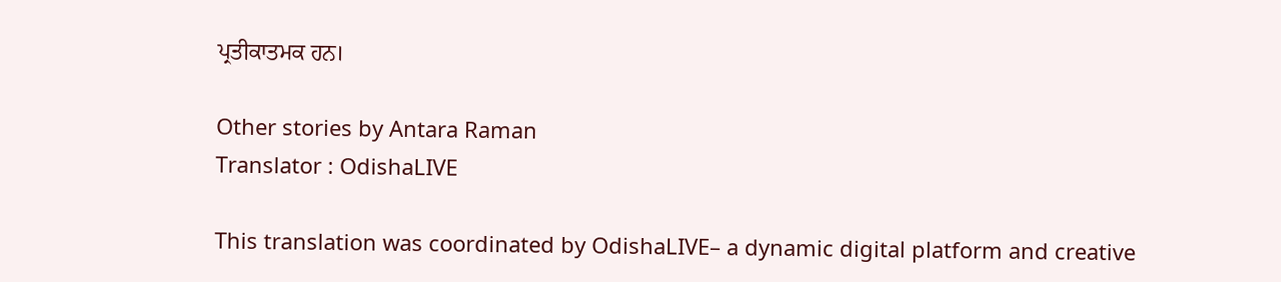ਪ੍ਰਤੀਕਾਤਮਕ ਹਨ।

Other stories by Antara Raman
Translator : OdishaLIVE

This translation was coordinated by OdishaLIVE– a dynamic digital platform and creative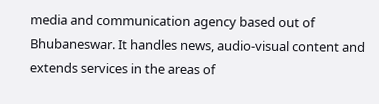media and communication agency based out of Bhubaneswar. It handles news, audio-visual content and extends services in the areas of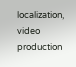localization, video production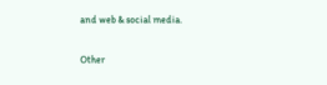and web & social media.

Other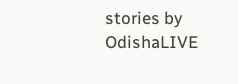stories by OdishaLIVE